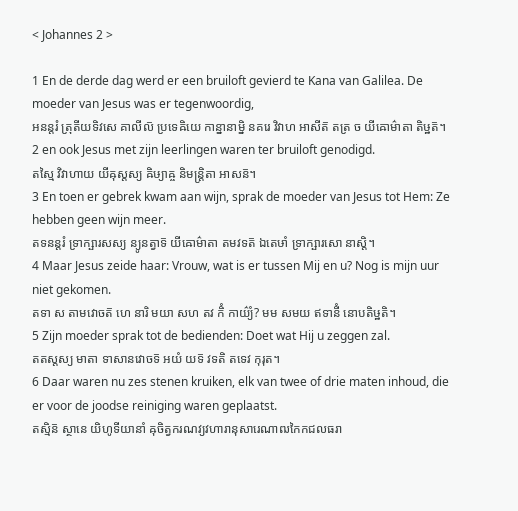< Johannes 2 >

1 En de derde dag werd er een bruiloft gevierd te Kana van Galilea. De moeder van Jesus was er tegenwoordig,
អនន្តរំ ត្រុតីយទិវសេ គាលីល៑ ប្រទេឝិយេ កាន្នានាម្និ នគរេ វិវាហ អាសីត៑ តត្រ ច យីឝោម៌ាតា តិឞ្ឋត៑។
2 en ook Jesus met zijn leerlingen waren ter bruiloft genodigd.
តស្មៃ វិវាហាយ យីឝុស្តស្យ ឝិឞ្យាឝ្ច និមន្ត្រិតា អាសន៑។
3 En toen er gebrek kwam aan wijn, sprak de moeder van Jesus tot Hem: Ze hebben geen wijn meer.
តទនន្តរំ ទ្រាក្ឞារសស្យ ន្យូនត្វាទ៑ យីឝោម៌ាតា តមវទត៑ ឯតេឞាំ ទ្រាក្ឞារសោ នាស្តិ។
4 Maar Jesus zeide haar: Vrouw, wat is er tussen Mij en u? Nog is mijn uur niet gekomen.
តទា ស តាមវោចត៑ ហេ នារិ មយា សហ តវ កិំ កាយ៌្យំ? មម សមយ ឥទានីំ នោបតិឞ្ឋតិ។
5 Zijn moeder sprak tot de bedienden: Doet wat Hij u zeggen zal.
តតស្តស្យ មាតា ទាសានវោចទ៑ អយំ យទ៑ វទតិ តទេវ កុរុត។
6 Daar waren nu zes stenen kruiken, elk van twee of drie maten inhoud, die er voor de joodse reiniging waren geplaatst.
តស្មិន៑ ស្ថានេ យិហូទីយានាំ ឝុចិត្វករណវ្យវហារានុសារេណាឍកៃកជលធរា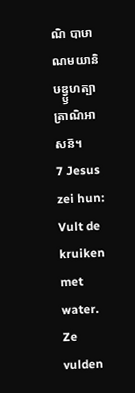ណិ បាឞាណមយានិ ឞឌ្វ្ឫហត្បាត្រាណិអាសន៑។
7 Jesus zei hun: Vult de kruiken met water. Ze vulden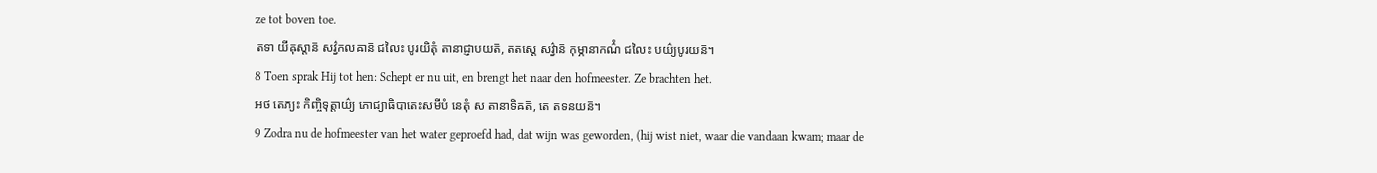ze tot boven toe.
តទា យីឝុស្តាន៑ សវ៌្វកលឝាន៑ ជលៃះ បូរយិតុំ តានាជ្ញាបយត៑, តតស្តេ សវ៌្វាន៑ កុម្ភានាកណ៌ំ ជលៃះ បយ៌្យបូរយន៑។
8 Toen sprak Hij tot hen: Schept er nu uit, en brengt het naar den hofmeester. Ze brachten het.
អថ តេភ្យះ កិញ្ចិទុត្តាយ៌្យ ភោជ្យាធិបាតេះសមីបំ នេតុំ ស តានាទិឝត៑, តេ តទនយន៑។
9 Zodra nu de hofmeester van het water geproefd had, dat wijn was geworden, (hij wist niet, waar die vandaan kwam; maar de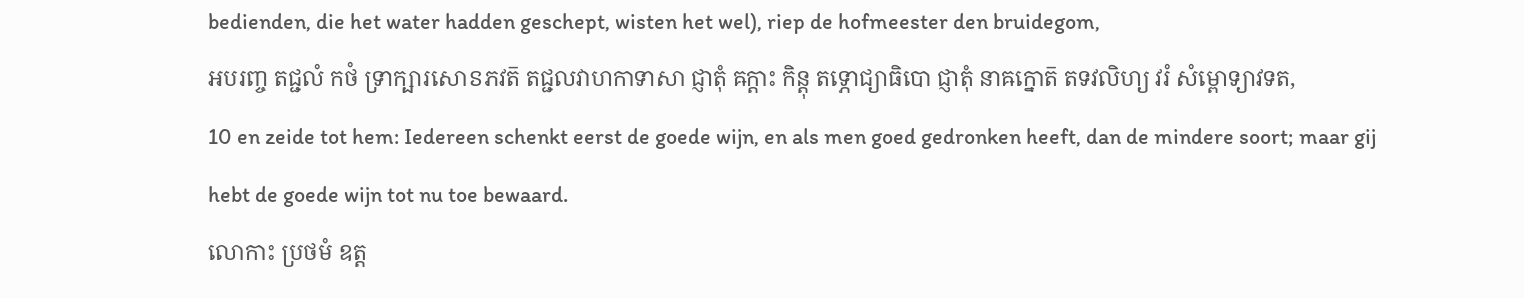bedienden, die het water hadden geschept, wisten het wel), riep de hofmeester den bruidegom,
អបរញ្ច តជ្ជលំ កថំ ទ្រាក្ឞារសោៜភវត៑ តជ្ជលវាហកាទាសា ជ្ញាតុំ ឝក្តាះ កិន្តុ តទ្ភោជ្យាធិបោ ជ្ញាតុំ នាឝក្នោត៑ តទវលិហ្យ វរំ សំម្ពោទ្យាវទត,
10 en zeide tot hem: Iedereen schenkt eerst de goede wijn, en als men goed gedronken heeft, dan de mindere soort; maar gij hebt de goede wijn tot nu toe bewaard.
លោកាះ ប្រថមំ ឧត្ត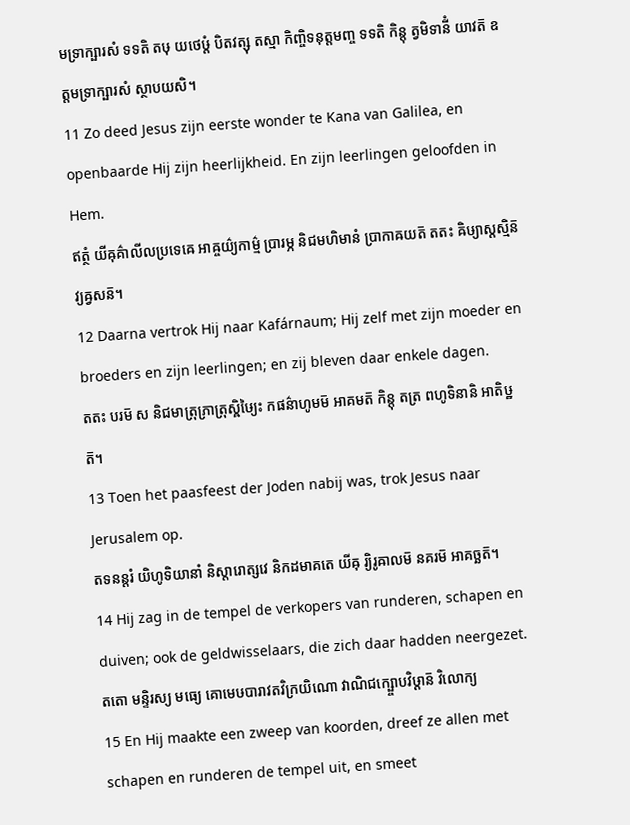មទ្រាក្ឞារសំ ទទតិ តឞុ យថេឞ្ដំ បិតវត្សុ តស្មា កិញ្ចិទនុត្តមញ្ច ទទតិ កិន្តុ ត្វមិទានីំ យាវត៑ ឧត្តមទ្រាក្ឞារសំ ស្ថាបយសិ។
11 Zo deed Jesus zijn eerste wonder te Kana van Galilea, en openbaarde Hij zijn heerlijkheid. En zijn leerlingen geloofden in Hem.
ឥត្ថំ យីឝុគ៌ាលីលប្រទេឝេ អាឝ្ចយ៌្យកាម៌្ម ប្រារម្ភ និជមហិមានំ ប្រាកាឝយត៑ តតះ ឝិឞ្យាស្តស្មិន៑ វ្យឝ្វសន៑។
12 Daarna vertrok Hij naar Kafárnaum; Hij zelf met zijn moeder en broeders en zijn leerlingen; en zij bleven daar enkele dagen.
តតះ បរម៑ ស និជមាត្រុភ្រាត្រុស្ឝិឞ្យៃះ កផន៌ាហូមម៑ អាគមត៑ កិន្តុ តត្រ ពហូទិនានិ អាតិឞ្ឋត៑។
13 Toen het paasfeest der Joden nabij was, trok Jesus naar Jerusalem op.
តទនន្តរំ យិហូទិយានាំ និស្តារោត្សវេ និកដមាគតេ យីឝុ រ្យិរូឝាលម៑ នគរម៑ អាគច្ឆត៑។
14 Hij zag in de tempel de verkopers van runderen, schapen en duiven; ook de geldwisselaars, die zich daar hadden neergezet.
តតោ មន្ទិរស្យ មធ្យេ គោមេឞបារាវតវិក្រយិណោ វាណិជក្ឞ្ចោបវិឞ្ដាន៑ វិលោក្យ
15 En Hij maakte een zweep van koorden, dreef ze allen met schapen en runderen de tempel uit, en smeet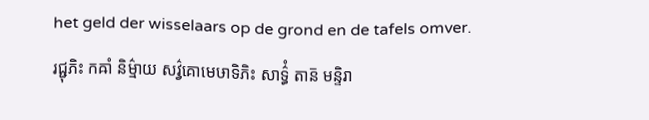het geld der wisselaars op de grond en de tafels omver.
រជ្ជុភិះ កឝាំ និម៌្មាយ សវ៌្វគោមេឞាទិភិះ សាទ៌្ធំ តាន៑ មន្ទិរា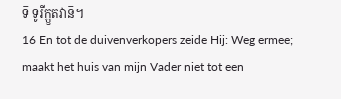ទ៑ ទូរីក្ឫតវាន៑។
16 En tot de duivenverkopers zeide Hij: Weg ermee; maakt het huis van mijn Vader niet tot een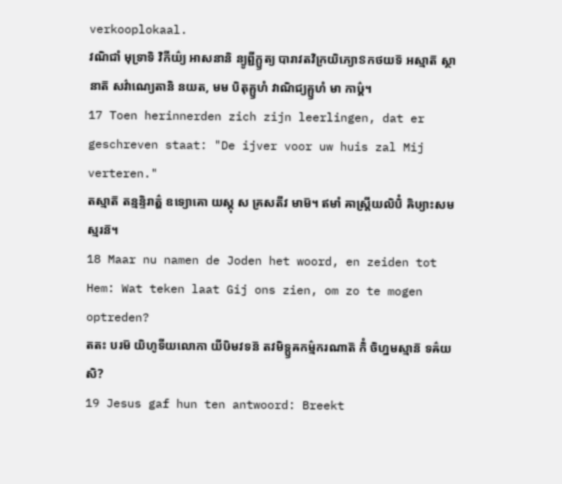verkooplokaal.
វណិជាំ មុទ្រាទិ វិកីយ៌្យ អាសនានិ ន្យូព្ជីក្ឫត្យ បារាវតវិក្រយិភ្យោៜកថយទ៑ អស្មាត៑ ស្ថានាត៑ សវ៌ាណ្យេតានិ នយត, មម បិតុគ្ឫហំ វាណិជ្យគ្ឫហំ មា កាឞ៌្ដ។
17 Toen herinnerden zich zijn leerlingen, dat er geschreven staat: "De ijver voor uw huis zal Mij verteren."
តស្មាត៑ តន្មន្ទិរាត៌្ហ ឧទ្យោគោ យស្តុ ស គ្រសតីវ មាម៑។ ឥមាំ ឝាស្ត្រីយលិបិំ ឝិឞ្យាះសមស្មរន៑។
18 Maar nu namen de Joden het woord, en zeiden tot Hem: Wat teken laat Gij ons zien, om zo te mogen optreden?
តតះ បរម៑ យិហូទីយលោកា យីឞិមវទន៑ តវមិទ្ឫឝកម៌្មករណាត៑ កិំ ចិហ្នមស្មាន៑ ទឝ៌យសិ?
19 Jesus gaf hun ten antwoord: Breekt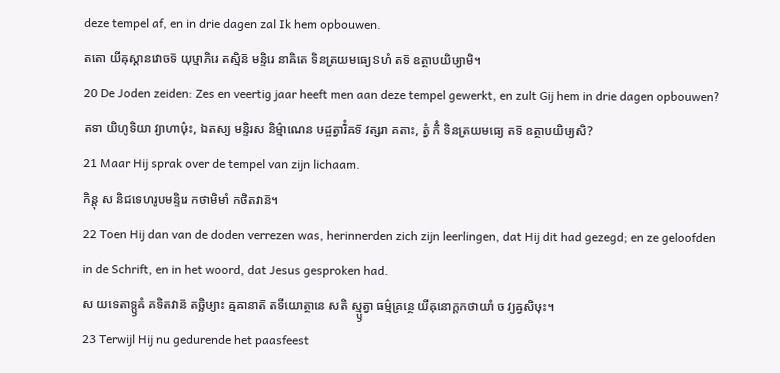deze tempel af, en in drie dagen zal Ik hem opbouwen.
តតោ យីឝុស្តានវោចទ៑ យុឞ្មាភិរេ តស្មិន៑ មន្ទិរេ នាឝិតេ ទិនត្រយមធ្យេៜហំ តទ៑ ឧត្ថាបយិឞ្យាមិ។
20 De Joden zeiden: Zes en veertig jaar heeft men aan deze tempel gewerkt, en zult Gij hem in drie dagen opbouwen?
តទា យិហូទិយា វ្យាហាឞ៌ុះ, ឯតស្យ មន្ទិរស និម៌្មាណេន ឞដ្ចត្វារិំឝទ៑ វត្សរា គតាះ, ត្វំ កិំ ទិនត្រយមធ្យេ តទ៑ ឧត្ថាបយិឞ្យសិ?
21 Maar Hij sprak over de tempel van zijn lichaam.
កិន្តុ ស និជទេហរូបមន្ទិរេ កថាមិមាំ កថិតវាន៑។
22 Toen Hij dan van de doden verrezen was, herinnerden zich zijn leerlingen, dat Hij dit had gezegd; en ze geloofden in de Schrift, en in het woord, dat Jesus gesproken had.
ស យទេតាទ្ឫឝំ គទិតវាន៑ តច្ឆិឞ្យាះ ឝ្មឝានាត៑ តទីយោត្ថានេ សតិ ស្ម្ឫត្វា ធម៌្មគ្រន្ថេ យីឝុនោក្តកថាយាំ ច វ្យឝ្វសិឞុះ។
23 Terwijl Hij nu gedurende het paasfeest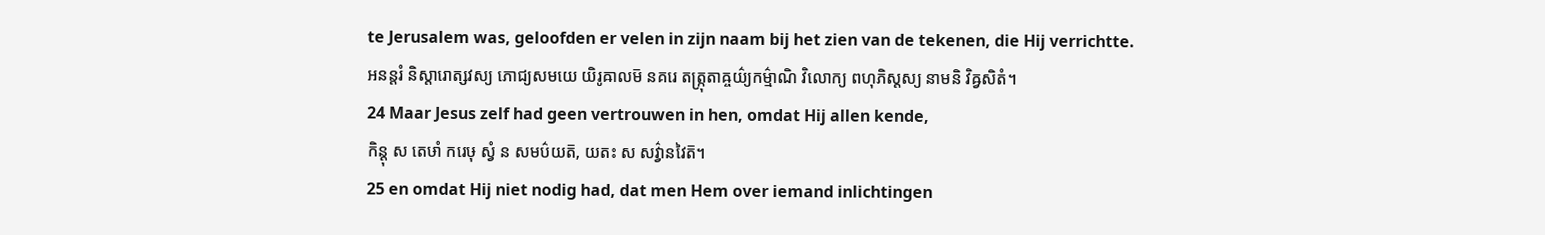te Jerusalem was, geloofden er velen in zijn naam bij het zien van de tekenen, die Hij verrichtte.
អនន្តរំ និស្តារោត្សវស្យ ភោជ្យសមយេ យិរូឝាលម៑ នគរេ តត្ក្រុតាឝ្ចយ៌្យកម៌្មាណិ វិលោក្យ ពហុភិស្តស្យ នាមនិ វិឝ្វសិតំ។
24 Maar Jesus zelf had geen vertrouwen in hen, omdat Hij allen kende,
កិន្តុ ស តេឞាំ ករេឞុ ស្វំ ន សមប៌យត៑, យតះ ស សវ៌្វានវៃត៑។
25 en omdat Hij niet nodig had, dat men Hem over iemand inlichtingen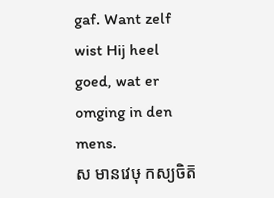gaf. Want zelf wist Hij heel goed, wat er omging in den mens.
ស មានវេឞុ កស្យចិត៑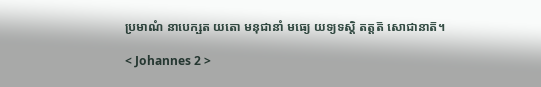ប្រមាណំ នាបេក្ឞត យតោ មនុជានាំ មធ្យេ យទ្យទស្តិ តត្តត៑ សោជានាត៑។

< Johannes 2 >